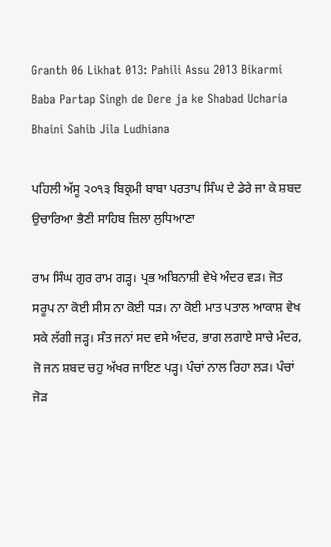Granth 06 Likhat 013: Pahili Assu 2013 Bikarmi Baba Partap Singh de Dere ja ke Shabad Ucharia Bhaini Sahib Jila Ludhiana

ਪਹਿਲੀ ਅੱਸੂ ੨੦੧੩ ਬਿਕ੍ਰਮੀ ਬਾਬਾ ਪਰਤਾਪ ਸਿੰਘ ਦੇ ਡੇਰੇ ਜਾ ਕੇ ਸ਼ਬਦ ਉਚਾਰਿਆ ਭੈਣੀ ਸਾਹਿਬ ਜ਼ਿਲਾ ਲੁਧਿਆਣਾ

ਰਾਮ ਸਿੰਘ ਗੁਰ ਰਾਮ ਗੜ੍ਹ। ਪ੍ਰਭ ਅਬਿਨਾਸ਼ੀ ਵੇਖੇ ਅੰਦਰ ਵੜ। ਜੋਤ ਸਰੂਪ ਨਾ ਕੋਈ ਸੀਸ ਨਾ ਕੋਈ ਧੜ। ਨਾ ਕੋਈ ਮਾਤ ਪਤਾਲ ਆਕਾਸ਼ ਵੇਖ ਸਕੇ ਲੱਗੀ ਜੜ੍ਹ। ਸੰਤ ਜਨਾਂ ਸਦ ਵਸੇ ਅੰਦਰ, ਭਾਗ ਲਗਾਏ ਸਾਚੇ ਮੰਦਰ, ਜੋ ਜਨ ਸ਼ਬਦ ਚਹੁ ਅੱਖਰ ਜਾਇਣ ਪੜ੍ਹ। ਪੰਚਾਂ ਨਾਲ ਰਿਹਾ ਲੜ। ਪੰਚਾਂ ਜੋੜ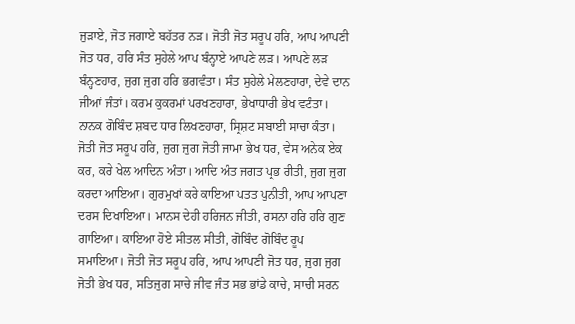ਜੁੜਾਏ, ਜੋਤ ਜਗਾਏ ਬਹੱਤਰ ਨੜ। ਜੋਤੀ ਜੋਤ ਸਰੂਪ ਹਰਿ, ਆਪ ਆਪਣੀ ਜੋਤ ਧਰ, ਹਰਿ ਸੰਤ ਸੁਹੇਲੇ ਆਪ ਬੰਨ੍ਹਾਏ ਆਪਣੇ ਲੜ। ਆਪਣੇ ਲੜ ਬੰਨ੍ਹਣਹਾਰ, ਜੁਗ ਜੁਗ ਹਰਿ ਭਗਵੰਤਾ। ਸੰਤ ਸੁਹੇਲੇ ਮੇਲਣਹਾਰਾ, ਦੇਵੇ ਦਾਨ ਜੀਆਂ ਜੰਤਾਂ। ਕਰਮ ਕੁਕਰਮਾਂ ਪਰਖਣਹਾਰਾ, ਭੇਖਾਧਾਰੀ ਭੇਖ ਵਟੰਤਾ। ਨਾਨਕ ਗੋਬਿੰਦ ਸ਼ਬਦ ਧਾਰ ਲਿਖਣਹਾਰਾ, ਸ੍ਰਿਸ਼ਟ ਸਬਾਈ ਸਾਚਾ ਕੰਤਾ। ਜੋਤੀ ਜੋਤ ਸਰੂਪ ਹਰਿ, ਜੁਗ ਜੁਗ ਜੋਤੀ ਜਾਮਾ ਭੇਖ ਧਰ, ਵੇਸ ਅਨੇਕ ਏਕ ਕਰ, ਕਰੇ ਖੇਲ ਆਦਿਨ ਅੰਤਾ। ਆਦਿ ਅੰਤ ਜਗਤ ਪ੍ਰਭ ਰੀਤੀ, ਜੁਗ ਜੁਗ ਕਰਦਾ ਆਇਆ। ਗੁਰਮੁਖਾਂ ਕਰੇ ਕਾਇਆ ਪਤਤ ਪੁਨੀਤੀ, ਆਪ ਆਪਣਾ ਦਰਸ ਦਿਖਾਇਆ। ਮਾਨਸ ਦੇਹੀ ਹਰਿਜਨ ਜੀਤੀ, ਰਸਨਾ ਹਰਿ ਹਰਿ ਗੁਣ ਗਾਇਆ। ਕਾਇਆ ਹੋਏ ਸੀਤਲ ਸੀਤੀ, ਗੋਬਿੰਦ ਗੋਬਿੰਦ ਰੂਪ ਸਮਾਇਆ। ਜੋਤੀ ਜੋਤ ਸਰੂਪ ਹਰਿ, ਆਪ ਆਪਣੀ ਜੋਤ ਧਰ, ਜੁਗ ਜੁਗ ਜੋਤੀ ਭੇਖ ਧਰ, ਸਤਿਜੁਗ ਸਾਚੇ ਜੀਵ ਜੰਤ ਸਭ ਭਾਂਡੇ ਕਾਚੇ, ਸਾਚੀ ਸਰਨ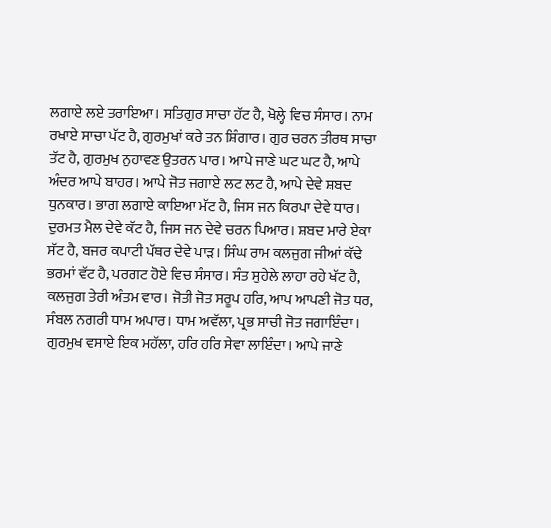ਲਗਾਏ ਲਏ ਤਰਾਇਆ। ਸਤਿਗੁਰ ਸਾਚਾ ਹੱਟ ਹੈ, ਖੋਲ੍ਹੇ ਵਿਚ ਸੰਸਾਰ। ਨਾਮ ਰਖਾਏ ਸਾਚਾ ਪੱਟ ਹੈ, ਗੁਰਮੁਖਾਂ ਕਰੇ ਤਨ ਸ਼ਿੰਗਾਰ। ਗੁਰ ਚਰਨ ਤੀਰਥ ਸਾਚਾ ਤੱਟ ਹੈ, ਗੁਰਮੁਖ ਨੁਹਾਵਣ ਉਤਰਨ ਪਾਰ। ਆਪੇ ਜਾਣੇ ਘਟ ਘਟ ਹੈ, ਆਪੇ ਅੰਦਰ ਆਪੇ ਬਾਹਰ। ਆਪੇ ਜੋਤ ਜਗਾਏ ਲਟ ਲਟ ਹੈ, ਆਪੇ ਦੇਵੇ ਸ਼ਬਦ ਧੁਨਕਾਰ। ਭਾਗ ਲਗਾਏ ਕਾਇਆ ਮੱਟ ਹੈ, ਜਿਸ ਜਨ ਕਿਰਪਾ ਦੇਵੇ ਧਾਰ। ਦੁਰਮਤ ਮੈਲ ਦੇਵੇ ਕੱਟ ਹੈ, ਜਿਸ ਜਨ ਦੇਵੇ ਚਰਨ ਪਿਆਰ। ਸ਼ਬਦ ਮਾਰੇ ਏਕਾ ਸੱਟ ਹੈ, ਬਜਰ ਕਪਾਟੀ ਪੱਥਰ ਦੇਵੇ ਪਾੜ। ਸਿੰਘ ਰਾਮ ਕਲਜੁਗ ਜੀਆਂ ਕੱਢੇ ਭਰਮਾਂ ਵੱਟ ਹੈ, ਪਰਗਟ ਹੋਏ ਵਿਚ ਸੰਸਾਰ। ਸੰਤ ਸੁਹੇਲੇ ਲਾਹਾ ਰਹੇ ਖੱਟ ਹੈ, ਕਲਜੁਗ ਤੇਰੀ ਅੰਤਮ ਵਾਰ। ਜੋਤੀ ਜੋਤ ਸਰੂਪ ਹਰਿ, ਆਪ ਆਪਣੀ ਜੋਤ ਧਰ, ਸੰਬਲ ਨਗਰੀ ਧਾਮ ਅਪਾਰ। ਧਾਮ ਅਵੱਲਾ, ਪ੍ਰਭ ਸਾਚੀ ਜੋਤ ਜਗਾਇੰਦਾ। ਗੁਰਮੁਖ ਵਸਾਏ ਇਕ ਮਹੱਲਾ, ਹਰਿ ਹਰਿ ਸੇਵਾ ਲਾਇੰਦਾ। ਆਪੇ ਜਾਣੇ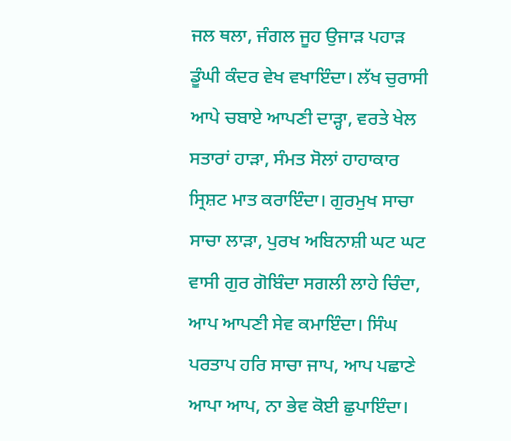ਜਲ ਥਲਾ, ਜੰਗਲ ਜੂਹ ਉਜਾੜ ਪਹਾੜ ਡੂੰਘੀ ਕੰਦਰ ਵੇਖ ਵਖਾਇੰਦਾ। ਲੱਖ ਚੁਰਾਸੀ ਆਪੇ ਚਬਾਏ ਆਪਣੀ ਦਾੜ੍ਹਾ, ਵਰਤੇ ਖੇਲ ਸਤਾਰਾਂ ਹਾੜਾ, ਸੰਮਤ ਸੋਲਾਂ ਹਾਹਾਕਾਰ ਸ੍ਰਿਸ਼ਟ ਮਾਤ ਕਰਾਇੰਦਾ। ਗੁਰਮੁਖ ਸਾਚਾ ਸਾਚਾ ਲਾੜਾ, ਪੁਰਖ ਅਬਿਨਾਸ਼ੀ ਘਟ ਘਟ ਵਾਸੀ ਗੁਰ ਗੋਬਿੰਦਾ ਸਗਲੀ ਲਾਹੇ ਚਿੰਦਾ, ਆਪ ਆਪਣੀ ਸੇਵ ਕਮਾਇੰਦਾ। ਸਿੰਘ ਪਰਤਾਪ ਹਰਿ ਸਾਚਾ ਜਾਪ, ਆਪ ਪਛਾਣੇ ਆਪਾ ਆਪ, ਨਾ ਭੇਵ ਕੋਈ ਛੁਪਾਇੰਦਾ।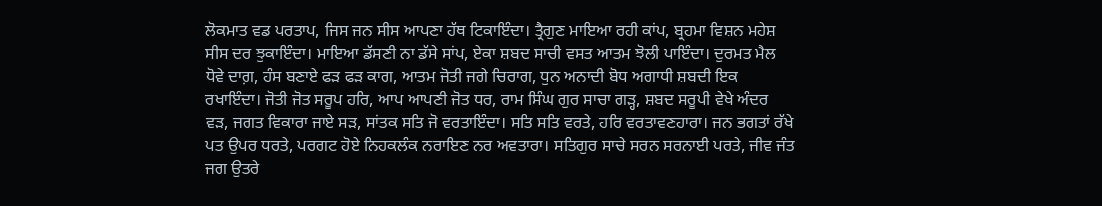ਲੋਕਮਾਤ ਵਡ ਪਰਤਾਪ, ਜਿਸ ਜਨ ਸੀਸ ਆਪਣਾ ਹੱਥ ਟਿਕਾਇੰਦਾ। ਤ੍ਰੈਗੁਣ ਮਾਇਆ ਰਹੀ ਕਾਂਪ, ਬ੍ਰਹਮਾ ਵਿਸ਼ਨ ਮਹੇਸ਼ ਸੀਸ ਦਰ ਝੁਕਾਇੰਦਾ। ਮਾਇਆ ਡੱਸਣੀ ਨਾ ਡੱਸੇ ਸਾਂਪ, ਏਕਾ ਸ਼ਬਦ ਸਾਚੀ ਵਸਤ ਆਤਮ ਝੋਲੀ ਪਾਇੰਦਾ। ਦੁਰਮਤ ਮੈਲ ਧੋਵੇ ਦਾਗ਼, ਹੰਸ ਬਣਾਏ ਫੜ ਫੜ ਕਾਗ, ਆਤਮ ਜੋਤੀ ਜਗੇ ਚਿਰਾਗ, ਧੁਨ ਅਨਾਦੀ ਬੋਧ ਅਗਾਧੀ ਸ਼ਬਦੀ ਇਕ ਰਖਾਇੰਦਾ। ਜੋਤੀ ਜੋਤ ਸਰੂਪ ਹਰਿ, ਆਪ ਆਪਣੀ ਜੋਤ ਧਰ, ਰਾਮ ਸਿੰਘ ਗੁਰ ਸਾਚਾ ਗੜ੍ਹ, ਸ਼ਬਦ ਸਰੂਪੀ ਵੇਖੇ ਅੰਦਰ ਵੜ, ਜਗਤ ਵਿਕਾਰਾ ਜਾਏ ਸੜ, ਸਾਂਤਕ ਸਤਿ ਜੋ ਵਰਤਾਇੰਦਾ। ਸਤਿ ਸਤਿ ਵਰਤੇ, ਹਰਿ ਵਰਤਾਵਣਹਾਰਾ। ਜਨ ਭਗਤਾਂ ਰੱਖੇ ਪਤ ਉਪਰ ਧਰਤੇ, ਪਰਗਟ ਹੋਏ ਨਿਹਕਲੰਕ ਨਰਾਇਣ ਨਰ ਅਵਤਾਰਾ। ਸਤਿਗੁਰ ਸਾਚੇ ਸਰਨ ਸਰਨਾਈ ਪਰਤੇ, ਜੀਵ ਜੰਤ ਜਗ ਉਤਰੇ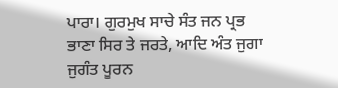ਪਾਰਾ। ਗੁਰਮੁਖ ਸਾਚੇ ਸੰਤ ਜਨ ਪ੍ਰਭ ਭਾਣਾ ਸਿਰ ਤੇ ਜਰਤੇ, ਆਦਿ ਅੰਤ ਜੁਗਾ ਜੁਗੰਤ ਪੂਰਨ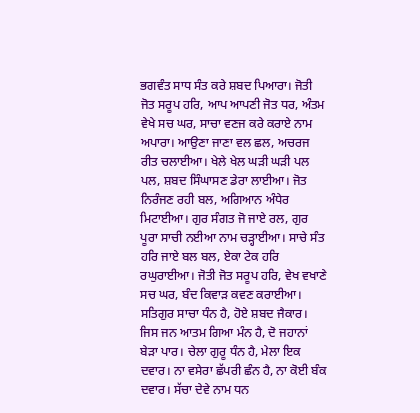ਭਗਵੰਤ ਸਾਧ ਸੰਤ ਕਰੇ ਸ਼ਬਦ ਪਿਆਰਾ। ਜੋਤੀ ਜੋਤ ਸਰੂਪ ਹਰਿ, ਆਪ ਆਪਣੀ ਜੋਤ ਧਰ, ਅੰਤਮ ਵੇਖੇ ਸਚ ਘਰ, ਸਾਚਾ ਵਣਜ ਕਰੇ ਕਰਾਏ ਨਾਮ ਅਪਾਰਾ। ਆਉਣਾ ਜਾਣਾ ਵਲ ਛਲ, ਅਚਰਜ ਰੀਤ ਚਲਾਈਆ। ਖੇਲੇ ਖੇਲ ਘੜੀ ਘੜੀ ਪਲ ਪਲ, ਸ਼ਬਦ ਸਿੰਘਾਸਣ ਡੇਰਾ ਲਾਈਆ। ਜੋਤ ਨਿਰੰਜਣ ਰਹੀ ਬਲ, ਅਗਿਆਨ ਅੰਧੇਰ ਮਿਟਾਈਆ। ਗੁਰ ਸੰਗਤ ਜੋ ਜਾਏ ਰਲ, ਗੁਰ ਪੂਰਾ ਸਾਚੀ ਨਈਆ ਨਾਮ ਚੜ੍ਹਾਈਆ। ਸਾਚੇ ਸੰਤ ਹਰਿ ਜਾਏ ਬਲ ਬਲ, ਏਕਾ ਟੇਕ ਹਰਿ ਰਘੁਰਾਈਆ। ਜੋਤੀ ਜੋਤ ਸਰੂਪ ਹਰਿ, ਵੇਖ ਵਖਾਣੇ ਸਚ ਘਰ, ਬੰਦ ਕਿਵਾੜ ਕਵਣ ਕਰਾਈਆ। ਸਤਿਗੁਰ ਸਾਚਾ ਧੰਨ ਹੈ, ਹੋਏ ਸ਼ਬਦ ਜੈਕਾਰ। ਜਿਸ ਜਨ ਆਤਮ ਗਿਆ ਮੰਨ ਹੈ, ਦੋ ਜਹਾਨਾਂ ਬੇੜਾ ਪਾਰ। ਚੇਲਾ ਗੁਰੂ ਧੰਨ ਹੈ, ਮੇਲਾ ਇਕ ਦਵਾਰ। ਨਾ ਵਸੇਰਾ ਛੱਪਰੀ ਛੰਨ ਹੈ, ਨਾ ਕੋਈ ਬੰਕ ਦਵਾਰ। ਸੱਚਾ ਦੇਵੇ ਨਾਮ ਧਨ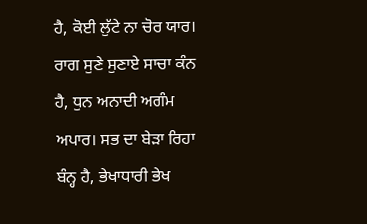ਹੈ, ਕੋਈ ਲੁੱਟੇ ਨਾ ਚੋਰ ਯਾਰ। ਰਾਗ ਸੁਣੇ ਸੁਣਾਏ ਸਾਚਾ ਕੰਨ ਹੈ, ਧੁਨ ਅਨਾਦੀ ਅਗੰਮ ਅਪਾਰ। ਸਭ ਦਾ ਬੇੜਾ ਰਿਹਾ ਬੰਨ੍ਹ ਹੈ, ਭੇਖਾਧਾਰੀ ਭੇਖ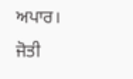ਅਪਾਰ। ਜੋਤੀ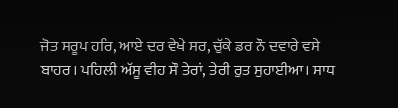ਜੋਤ ਸਰੂਪ ਹਰਿ, ਆਏ ਦਰ ਵੇਖੇ ਸਰ, ਚੁੱਕੇ ਡਰ ਨੌ ਦਵਾਰੇ ਵਸੇ ਬਾਹਰ। ਪਹਿਲੀ ਅੱਸੂ ਵੀਹ ਸੌ ਤੇਰਾਂ, ਤੇਰੀ ਰੁਤ ਸੁਹਾਈਆ। ਸਾਧ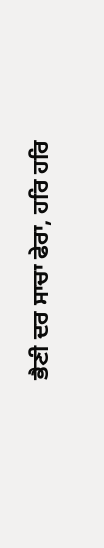ਭੈਣੀ ਦਰ ਸਾਚਾ ਫੇਰਾ, ਹਰਿ ਹਰਿ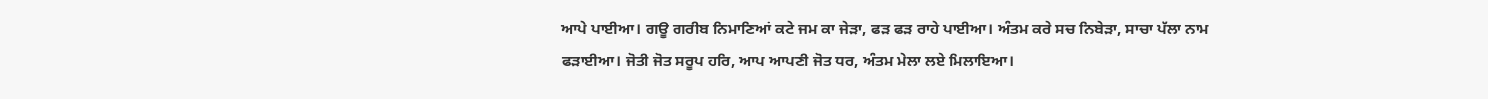ਆਪੇ ਪਾਈਆ। ਗਊ ਗਰੀਬ ਨਿਮਾਣਿਆਂ ਕਟੇ ਜਮ ਕਾ ਜੇੜਾ, ਫੜ ਫੜ ਰਾਹੇ ਪਾਈਆ। ਅੰਤਮ ਕਰੇ ਸਚ ਨਿਬੇੜਾ, ਸਾਚਾ ਪੱਲਾ ਨਾਮ ਫੜਾਈਆ। ਜੋਤੀ ਜੋਤ ਸਰੂਪ ਹਰਿ, ਆਪ ਆਪਣੀ ਜੋਤ ਧਰ, ਅੰਤਮ ਮੇਲਾ ਲਏ ਮਿਲਾਇਆ।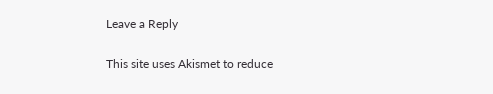Leave a Reply

This site uses Akismet to reduce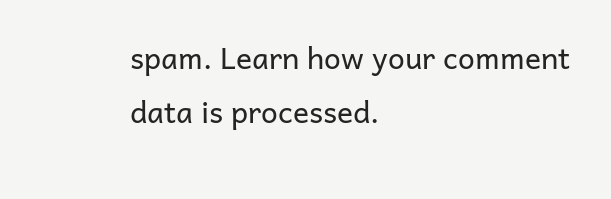spam. Learn how your comment data is processed.